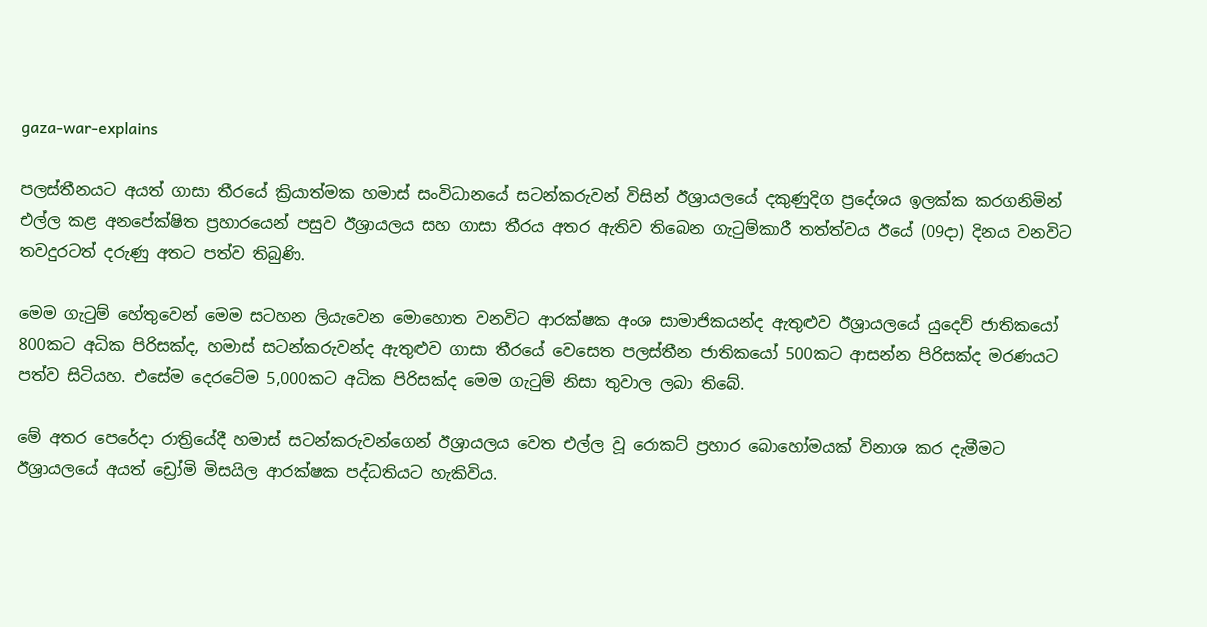gaza-war-explains

පලස්තීනයට අයත් ගාසා තීරයේ ක්‍රියාත්මක හමාස් සංවිධානයේ සටන්කරුවන් විසින් ඊශ්‍රායලයේ දකුණුදිග ප්‍රදේශය ඉලක්ක කරගනිමින් එල්ල කළ අනපේක්ෂිත ප්‍රහාරයෙන් පසුව ඊශ්‍රායලය සහ ගාසා තීරය අතර ඇතිව තිබෙන ගැටුම්කාරී තත්ත්වය ඊයේ (09දා) දිනය වනවිට තවදුරටත් දරුණු අතට පත්ව තිබුණි.

මෙම ගැටුම් හේතුවෙන් මෙම සටහන ලියැවෙන මොහොත වනවිට ආරක්ෂක අංශ සාමාජිකයන්ද ඇතුළුව ඊශ්‍රායලයේ යුදෙව් ජාතිකයෝ 800කට අධික පිරිසක්ද, හමාස් සටන්කරුවන්ද ඇතුළුව ගාසා තීරයේ වෙසෙත පලස්තීන ජාතිකයෝ 500කට ආසන්න පිරිසක්ද මරණයට පත්ව සිටියහ. එසේම දෙරටේම 5,000කට අධික පිරිසක්ද මෙම ගැටුම් නිසා තුවාල ලබා තිබේ.

මේ අතර පෙරේදා රාත්‍රියේදී හමාස් සටන්කරුවන්ගෙන් ඊශ්‍රායලය වෙත එල්ල වූ රොකට් ප්‍රහාර බොහෝමයක් විනාශ කර දැමීමට ඊශ්‍රායලයේ අයත් ඩ්‍රෝමි මිසයිල ආරක්ෂක පද්ධතියට හැකිවිය.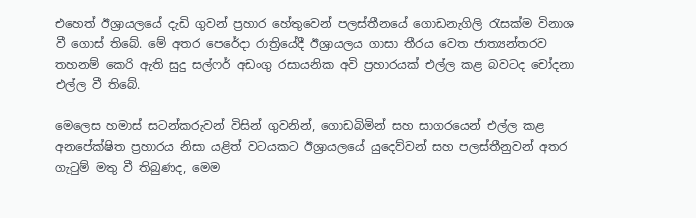එහෙත් ඊශ්‍රායලයේ දැඩි ගුවන් ප්‍රහාර හේතුවෙන් පලස්තීනයේ ගොඩනැගිලි රැසක්ම විනාශ වී ගොස් තිබේ. මේ අතර පෙරේදා රාත්‍රියේදී ඊශ්‍රායලය ගාසා තීරය වෙත ජාත්‍යන්තරව තහනම් කෙරි ඇති සුදු සල්ෆර් අඩංගු රසායනික අවි ප්‍රහාරයක් එල්ල කළ බවටද චෝදනා එල්ල වී තිබේ.

මෙලෙස හමාස් සටන්කරුවන් විසින් ගුවනින්, ගොඩබිමින් සහ සාගරයෙන් එල්ල කළ අනපේක්ෂිත ප්‍රහාරය නිසා යළිත් වටයකට ඊශ්‍රායලයේ යුදෙව්වන් සහ පලස්තීනුවන් අතර ගැටුම් මතු වී තිබුණද, මෙම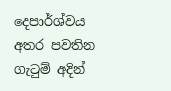දෙපාර්ශ්වය අතර පවතින ගැටුම් අදින්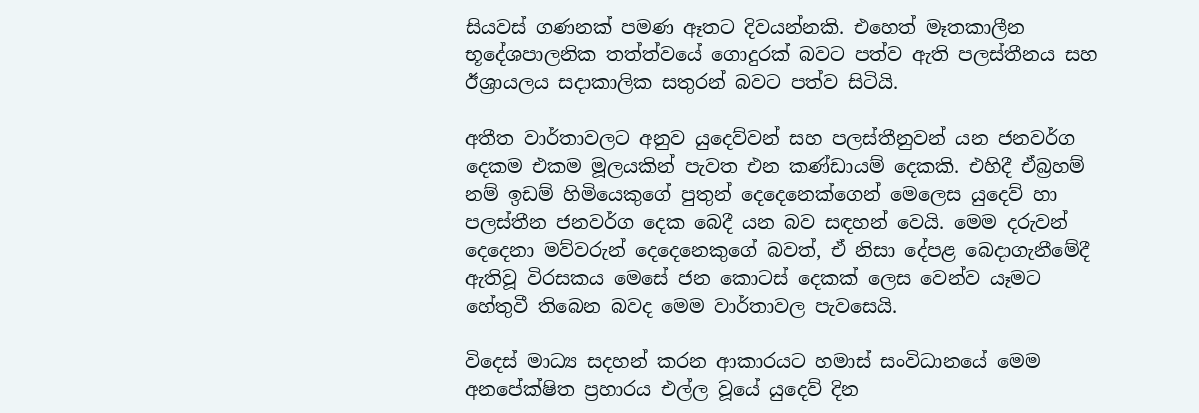සියවස් ගණනක් පමණ ඈතට දිවයන්නකි. එහෙත් මෑතකාලීන භූදේශපාලනික තත්ත්වයේ ගොදුරක් බවට පත්ව ඇති පලස්තීනය සහ ඊශ්‍රායලය සදාකාලික සතුරන් බවට පත්ව සිටියි.

අතීත වාර්තාවලට අනුව යුදෙව්වන් සහ පලස්තීනුවන් යන ජනවර්ග දෙකම එකම මූලයකින් පැවත එන කණ්ඩායම් දෙකකි. එහිදී ඒබ්‍රහම් නම් ඉඩම් හිමියෙකුගේ පුතුන් දෙදෙනෙක්ගෙන් මෙලෙස යුදෙව් හා පලස්තීන ජනවර්ග දෙක බෙදී යන බව සඳහන් වෙයි. මෙම දරුවන් දෙදෙනා මව්වරුන් දෙදෙනෙකුගේ බවත්, ඒ නිසා දේපළ බෙදාගැනීමේදී ඇතිවූ විරසකය මෙසේ ජන කොටස් දෙකක් ලෙස වෙන්ව යෑමට හේතුවී තිබෙන බවද මෙම වාර්තාවල පැවසෙයි.

විදෙස් මාධ්‍ය සදහන් කරන ආකාරයට හමාස් සංවිධානයේ මෙම අනපේක්ෂිත ප්‍රහාරය එල්ල වූයේ යුදෙව් දින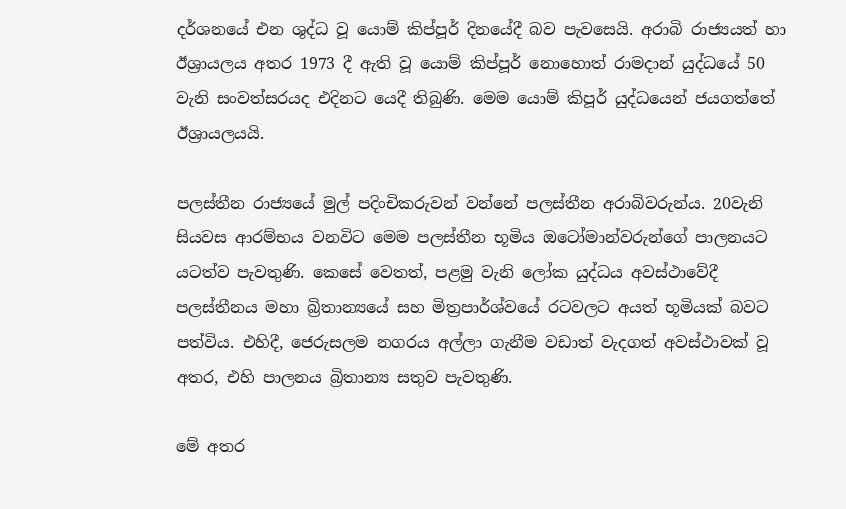දර්ශනයේ එන ශුද්ධ වූ යොම් කිප්පූර් දිනයේදී බව පැවසෙයි. අරාබි රාජ්‍යයත් හා ඊශ්‍රායලය අතර 1973 දී ඇති වූ යොම් කිප්පූර් නොහොත් රාමදාන් යුද්ධයේ 50 වැනි සංවත්සරයද එදිනට යෙදී තිබුණි. මෙම යොම් කිපූර් යුද්ධයෙන් ජයගත්තේ ඊශ්‍රායලයයි.

පලස්තීන රාජ්‍යයේ මුල් පදිංචිකරුවන් වන්නේ පලස්තීන අරාබිවරුන්ය. 20වැනි සියවස ආරම්භය වනවිට මෙම පලස්තීන භූමිය ඔටෝමාන්වරුන්ගේ පාලනයට යටත්ව පැවතුණි. කෙසේ වෙතත්, පළමු වැනි ලෝක යුද්ධය අවස්ථාවේදී පලස්තීනය මහා බ්‍රිතාන්‍යයේ සහ මිත්‍රපාර්ශ්වයේ රටවලට අයත් භූමියක් බවට පත්විය. එහිදී, ජෙරුසලම නගරය අල්ලා ගැනීම වඩාත් වැදගත් අවස්ථාවක් වූ අතර, එහි පාලනය බ්‍රිතාන්‍ය සතුව පැවතුණි.

මේ අතර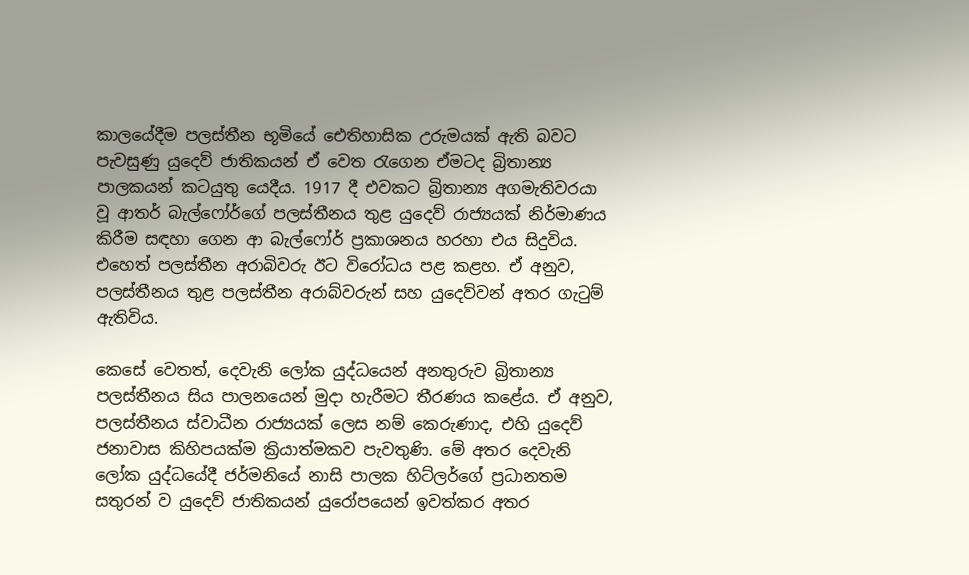කාලයේදීම පලස්තීන භූමියේ ඓතිහාසික උරුමයක් ඇති බවට පැවසුණු යුදෙව් ජාතිකයන් ඒ වෙත රැගෙන ඒමටද බ්‍රිතාන්‍ය පාලකයන් කටයුතු යෙදීය. 1917 දී එවකට බ්‍රිතාන්‍ය අගමැතිවරයා වූ ආතර් බැල්ෆෝර්ගේ පලස්තීනය තුළ යුදෙව් රාජ්‍යයක් නිර්මාණය කිරීම සඳහා ගෙන ආ බැල්ෆෝර් ප්‍රකාශනය හරහා එය සිදුවිය. එහෙත් පලස්තීන අරාබිවරු ඊට විරෝධය පළ කළහ. ඒ අනුව, පලස්තීනය තුළ පලස්තීන අරාබ්වරුන් සහ යුදෙව්වන් අතර ගැටුම් ඇතිවිය.

කෙසේ වෙතත්, දෙවැනි ලෝක යුද්ධයෙන් අනතුරුව බ්‍රිතාන්‍ය පලස්තීනය සිය පාලනයෙන් මුදා හැරීමට තීරණය කළේය. ඒ අනුව, පලස්තීනය ස්වාධීන රාජ්‍යයක් ලෙස නම් කෙරුණාද, එහි යුදෙව් ජනාවාස කිහිපයක්ම ක්‍රියාත්මකව පැවතුණි. මේ අතර දෙවැනි ලෝක යුද්ධයේදී ජර්මනියේ නාසි පාලක හිට්ලර්ගේ ප්‍රධානතම සතුරන් ව යුදෙව් ජාතිකයන් යුරෝපයෙන් ඉවත්කර අතර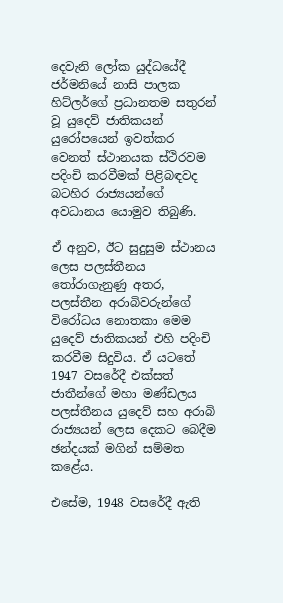දෙවැනි ලෝක යුද්ධයේදී ජර්මනියේ නාසි පාලක හිට්ලර්ගේ ප්‍රධානතම සතුරන් වූ යුදෙව් ජාතිකයන් යුරෝපයෙන් ඉවත්කර වෙනත් ස්ථානයක ස්ථිරවම පදිංචි කරවීමක් පිළිබඳවද බටහිර රාජ්‍යයන්ගේ අවධානය යොමුව තිබුණි.

ඒ අනුව, ඊට සුදුසුම ස්ථානය ලෙස පලස්තීනය තෝරාගැනුණු අතර, පලස්තීන අරාබිවරුන්ගේ විරෝධය නොතකා මෙම යුදෙව් ජාතිකයන් එහි පදිංචි කරවීම සිදුවිය. ඒ යටතේ 1947 වසරේදී එක්සත් ජාතීන්ගේ මහා මණ්ඩලය පලස්තීනය යුදෙව් සහ අරාබි රාජ්‍යයන් ලෙස දෙකට බෙදීම ඡන්දයක් මගින් සම්මත කළේය.

එසේම, 1948 වසරේදී ඇති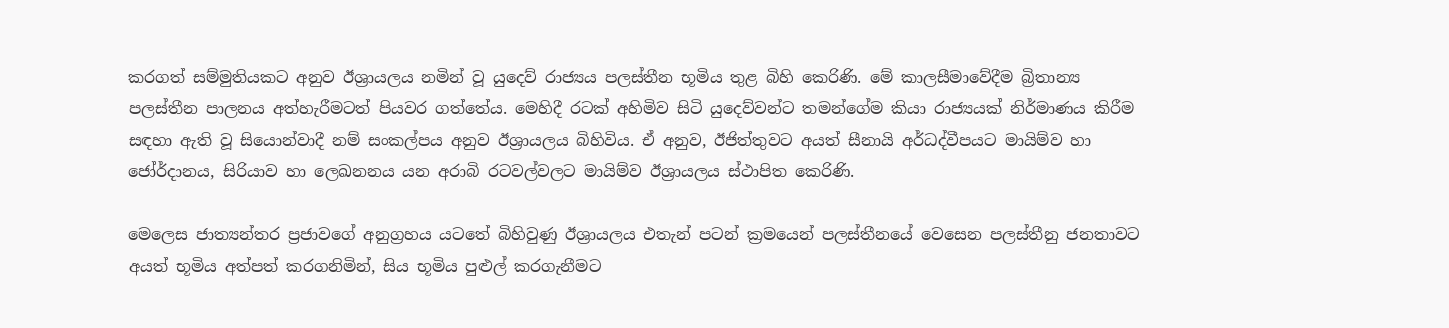කරගත් සම්මුතියකට අනුව ඊශ්‍රායලය නමින් වූ යුදෙව් රාජ්‍යය පලස්තීන භූමිය තුළ බිහි කෙරිණි. මේ කාලසීමාවේදීම බ්‍රිතාන්‍ය පලස්තීන පාලනය අත්හැරීමටත් පියවර ගත්තේය. මෙහිදී රටක් අහිමිව සිටි යුදෙව්වන්ට තමන්ගේම කියා රාජ්‍යයක් නිර්මාණය කිරීම සඳහා ඇති වූ සියොන්වාදී නම් සංකල්පය අනුව ඊශ්‍රායලය බිහිවිය. ඒ අනුව, ඊජිත්තුවට අයත් සීනායි අර්ධද්වීපයට මායිම්ව හා ජෝර්දානය, සිරියාව හා ලෙඛනනය යන අරාබි රටවල්වලට මායිම්ව ඊශ්‍රායලය ස්ථාපිත කෙරිණි.

මෙලෙස ජාත්‍යන්තර ප්‍රජාවගේ අනුග්‍රහය යටතේ බිහිවුණු ඊශ්‍රායලය එතැන් පටන් ක්‍රමයෙන් පලස්තීනයේ වෙසෙන පලස්තීනු ජනතාවට අයත් භූමිය අත්පත් කරගනිමින්, සිය භූමිය පුළුල් කරගැනීමට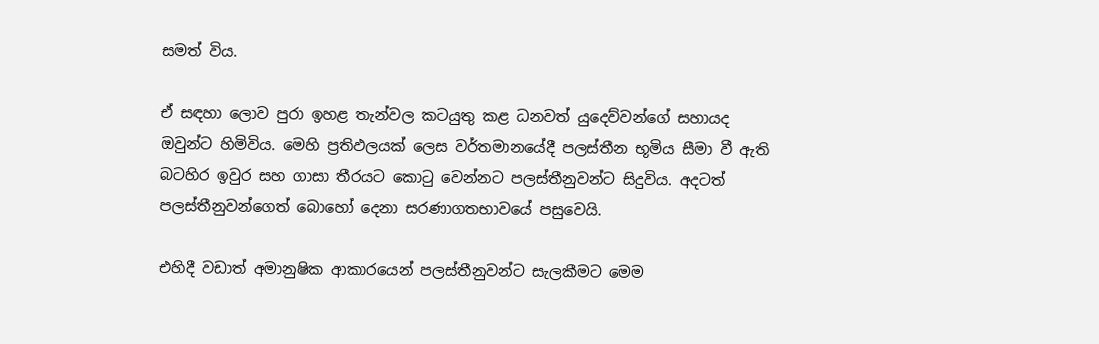සමත් විය.

ඒ සඳහා ලොව පුරා ඉහළ තැන්වල කටයුතු කළ ධනවත් යුදෙව්වන්ගේ සහායද ඔවුන්ට හිමිවිය. මෙහි ප්‍රතිඵලයක් ලෙස වර්තමානයේදී පලස්තීන භූමිය සීමා වී ඇති බටහිර ඉවුර සහ ගාසා තීරයට කොටු වෙන්නට පලස්තීනුවන්ට සිදුවිය. අදටත් පලස්තීනුවන්ගෙත් බොහෝ දෙනා සරණාගතභාවයේ පසුවෙයි.

එහිදී වඩාත් අමානුෂික ආකාරයෙන් පලස්තීනුවන්ට සැලකීමට මෙම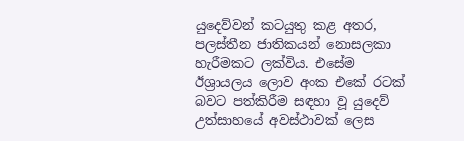යුදෙව්වන් කටයුතු කළ අතර, පලස්තීන ජාතිකයන් නොසලකා හැරීමකට ලක්විය. එසේම ඊශ්‍රායලය ලොව අංක එකේ රටක් බවට පත්කිරීම සඳහා වූ යුදෙව් උත්සාහයේ අවස්ථාවක් ලෙස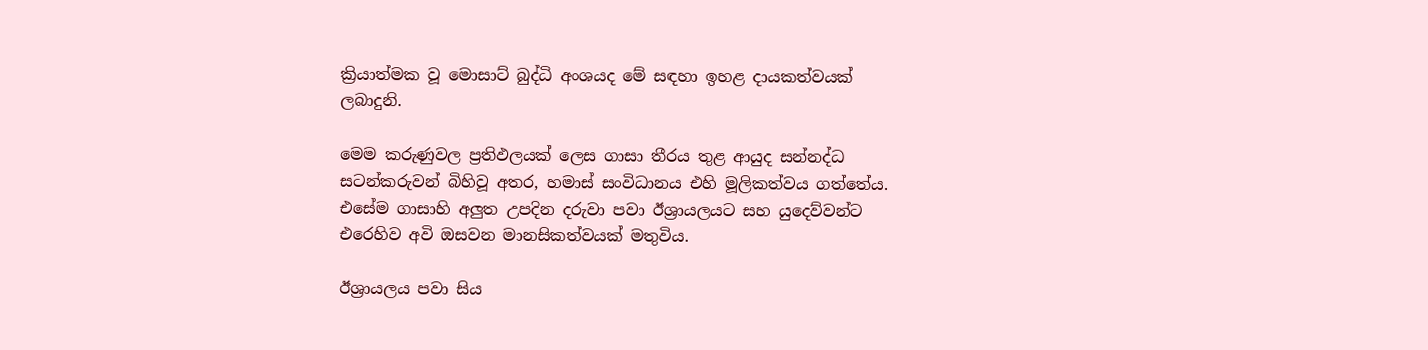ක්‍රියාත්මක වූ මොසාට් බුද්ධි අංශයද මේ සඳහා ඉහළ දායකත්වයක් ලබාදුනි.

මෙම කරුණුවල ප්‍රතිඵලයක් ලෙස ගාසා තීරය තුළ ආයුද සන්නද්ධ සටන්කරුවන් බිහිවූ අතර, හමාස් සංවිධානය එහි මූලිකත්වය ගත්තේය. එසේම ගාසාහි අලුත උපදින දරුවා පවා ඊශ්‍රායලයට සහ යුදෙව්වන්ට එරෙහිව අවි ඔසවන මානසිකත්වයක් මතුවිය.

ඊශ්‍රායලය පවා සිය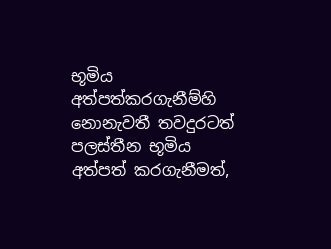භූමිය අත්පත්කරගැනීම්හි නොනැවතී තවදුරටත් පලස්තීන භූමිය අත්පත් කරගැනීමත්,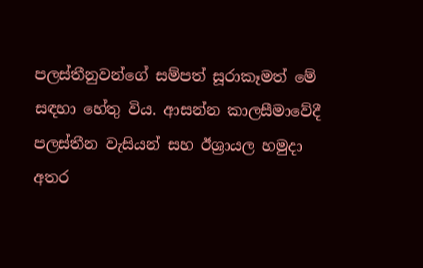පලස්තීනුවන්ගේ සම්පත් සූරාකෑමත් මේ සඳහා හේතු විය. ආසන්න කාලසීමාවේදී පලස්තීන වැසියන් සහ ඊශ්‍රායල හමුදා අතර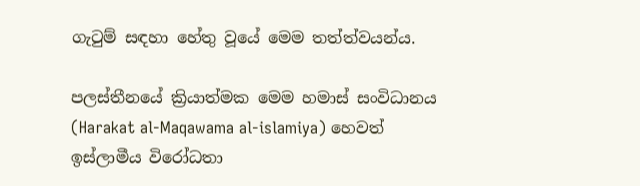ගැටුම් සඳහා හේතු වූයේ මෙම තත්ත්වයන්ය.

පලස්තීනයේ ක්‍රියාත්මක මෙම හමාස් සංවිධානය (Harakat al-Maqawama al-islamiya) හෙවත් ඉස්ලාමීය විරෝධතා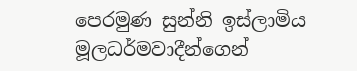පෙරමුණ සුන්නි ඉස්ලාමිය මූලධර්මවාදීන්ගෙන්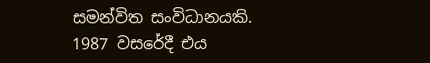සමන්විත සංවිධානයකි. 1987 වසරේදී එය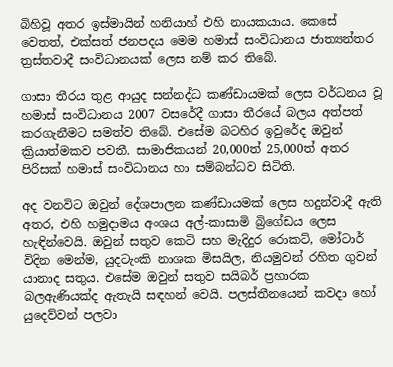බිහිවූ අතර ඉස්මායින් හනියාහ් එහි නායකයාය. කෙසේ වෙතත්, එක්සත් ජනපදය මෙම හමාස් සංවිධානය ජාත්‍යන්තර ත්‍රස්තවාදී සංවිධානයක් ලෙස නම් කර තිබේ.

ගාසා තීරය තුළ ආයුද සන්නද්ධ කණ්ඩායමක් ලෙස වර්ධනය වූ හමාස් සංවිධානය 2007 වසරේදී ගාසා තීරයේ බලය අත්පත් කරගැනීමට සමත්ව තිබේ. එසේම බටහිර ඉවුරේද ඔවුන් ක්‍රියාත්මකව පවතී. සාමාජිකයන් 20,000ත් 25,000ත් අතර පිරිසක් හමාස් සංවිධානය හා සම්බන්ධව සිටිති.

අද වනවිට ඔවුන් දේශපාලන කණ්ඩායමක් ලෙස හදුන්වාදී ඇති අතර, එහි හමුදාමය අංශය අල්-කාසාමි බ්‍රිගේඩය ලෙස හැඳින්වෙයි. ඔවුන් සතුව කෙටි සහ මැදිදුර රොකට්, මෝටාර් විදින මෙන්ම, යුදටැංකි නාශක මිසයිල, නියමුවන් රහිත ගුවන් යානාද සතුය. එසේම ඔවුන් සතුව සයිබර් ප්‍රහාරක බලඇණියක්ද ඇතැයි සඳහන් වෙයි. පලස්තීනයෙන් කවදා හෝ යුදෙව්වන් පලවා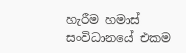හැරීම හමාස් සංවිධානයේ එකම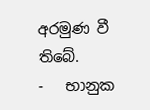අරමුණ වී තිබේ.
-   භානුක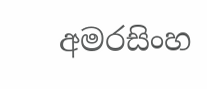අමරසිංහ